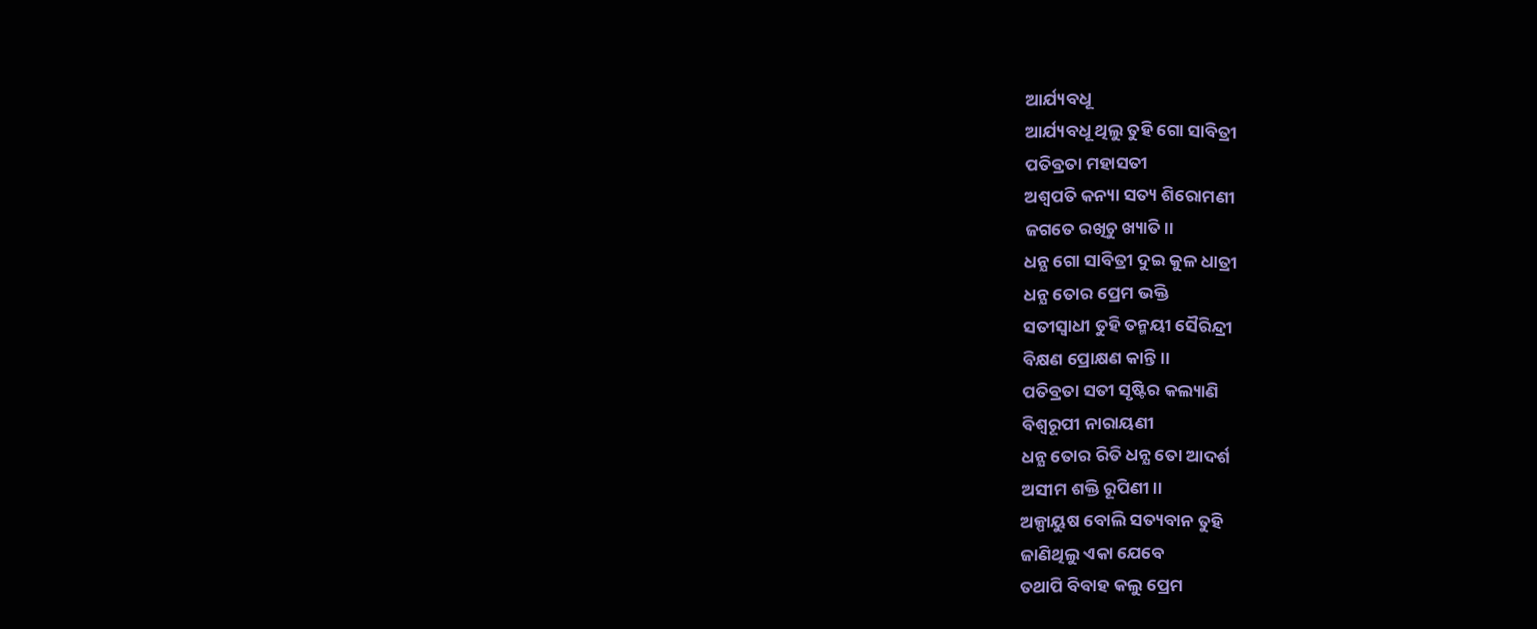ଆର୍ଯ୍ୟବଧୂ
ଆର୍ଯ୍ୟବଧୂ ଥିଲୁ ତୁହି ଗୋ ସାବିତ୍ରୀ
ପତିବ୍ରତା ମହାସତୀ
ଅଶ୍ଵପତି କନ୍ୟା ସତ୍ୟ ଶିରୋମଣୀ
ଜଗତେ ରଖିଚୁ ଖ୍ୟାତି।।
ଧନ୍ଯ ଗୋ ସାବିତ୍ରୀ ଦୁଇ କୁଳ ଧାତ୍ରୀ
ଧନ୍ଯ ତୋର ପ୍ରେମ ଭକ୍ତି
ସତୀସ୍ବାଧୀ ତୁହି ତନ୍ମୟୀ ସୈରିନ୍ଦ୍ରୀ
ବିକ୍ଷଣ ପ୍ରୋକ୍ଷଣ କାନ୍ତି।।
ପତିବ୍ରତା ସତୀ ସୃଷ୍ଟିର କଲ୍ୟାଣି
ବିଶ୍ଵରୂପୀ ନାରାୟଣୀ
ଧନ୍ଯ ତୋର ରିତି ଧନ୍ଯ ତୋ ଆଦର୍ଶ
ଅସୀମ ଶକ୍ତି ରୂପିଣୀ।।
ଅଳ୍ପାୟୁଷ ବୋଲି ସତ୍ୟବାନ ତୁହି
ଜାଣିଥିଲୁ ଏକା ଯେବେ
ତଥାପି ବିବାହ କଲୁ ପ୍ରେମ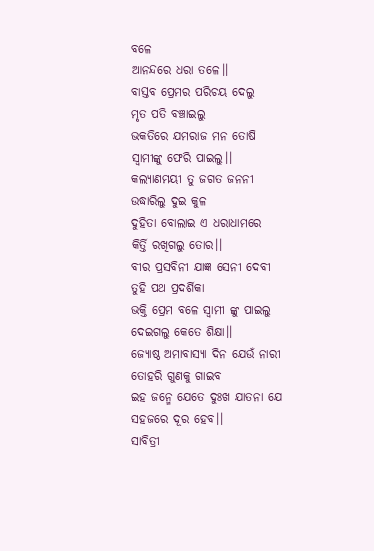ବଳେ
ଆନନ୍ଦରେ ଧରା ତଳେ।।
ବାସ୍ତବ ପ୍ରେମର ପରିଚୟ ଦେଲୁ
ମୃତ ପତି ବଞ୍ଚାଇଲୁ
ଭକତିରେ ଯମରାଜ ମନ ତୋଷି
ସ୍ବାମୀଙ୍କୁ ଫେରି ପାଇଲୁ।।
କଲ୍ୟାଣମୟୀ ତୁ ଜଗତ ଜନନୀ
ଉଦ୍ଧାରିଲୁ ଦୁଇ କୁଳ
ଦୁହିତା ବୋଲାଇ ଏ ଧରାଧାମରେ
କିର୍ତ୍ତି ରଖିଗଲୁ ତୋର।।
ବୀର ପ୍ରସବିନୀ ଯାଜ୍ଞ ସେନୀ ଦେବୀ
ତୁହି ପଥ ପ୍ରଦର୍ଶିକା
ଭକ୍ତି ପ୍ରେମ ବଳେ ସ୍ବାମୀ ଙ୍କୁ ପାଇଲୁ
ଦେଇଗଲୁ କେତେ ଶିକ୍ଷା।।
ଜ୍ୟୋଷ୍ଠ ଅମାବାସ୍ୟା ଦିନ ଯେଉଁ ନାରୀ
ତୋହରି ଗୁଣକୁ ଗାଇବ
ଇହ ଜନ୍ମେ ଯେତେ ଦୁଃଖ ଯାତନା ଯେ
ସହଜରେ ଦୂର ହେବ।।
ସାବିତ୍ରୀ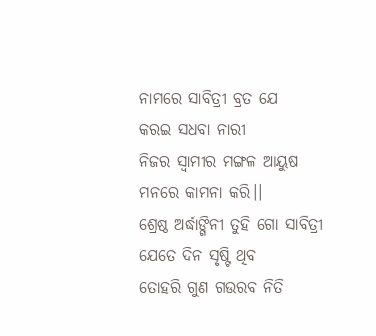ନାମରେ ସାବିତ୍ରୀ ବ୍ରତ ଯେ
କରଇ ସଧବା ନାରୀ
ନିଜର ସ୍ବାମୀର ମଙ୍ଗଳ ଆୟୁଷ
ମନରେ କାମନା କରି।।
ଶ୍ରେଷ୍ଠ ଅର୍ଦ୍ଧାଙ୍ଗିନୀ ତୁହି ଗୋ ସାବିତ୍ରୀ
ଯେତେ ଦିନ ସୃଷ୍ଟି ଥିବ
ତୋହରି ଗୁଣ ଗଉରବ ନିତି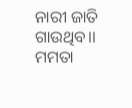ନାରୀ ଜାତି ଗାଉଥିବ।।
ମମତା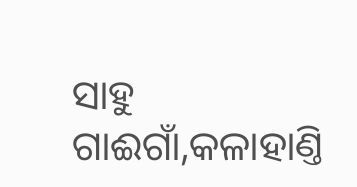ସାହୁ
ଗାଈଗାଁ,କଳାହାଣ୍ତି